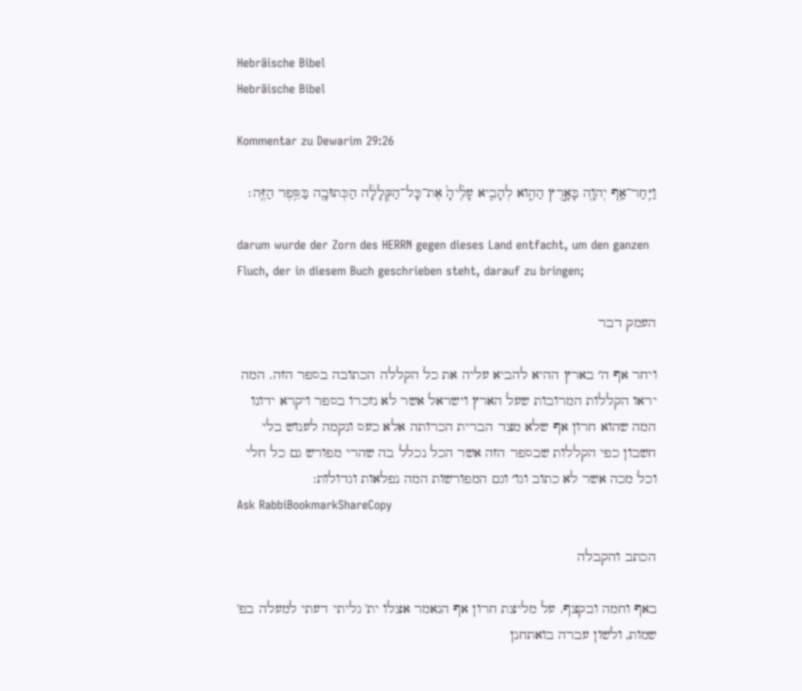Hebräische Bibel
Hebräische Bibel

Kommentar zu Dewarim 29:26

וַיִּֽחַר־אַ֥ף יְהוָ֖ה בָּאָ֣רֶץ הַהִ֑וא לְהָבִ֤יא עָלֶ֙יהָ֙ אֶת־כָּל־הַקְּלָלָ֔ה הַכְּתוּבָ֖ה בַּסֵּ֥פֶר הַזֶּֽה׃

darum wurde der Zorn des HERRN gegen dieses Land entfacht, um den ganzen Fluch, der in diesem Buch geschrieben steht, darauf zu bringen;

העמק דבר

ויחר אף ה׳ בארץ ההיא להביא עליה את כל הקללה הכתובה בספר הזה. המה יראו הקללות המרובות שעל הארץ וישראל אשר לא נזכרו בספר ויקרא ידונו המה שהוא חרון אף שלא מצד הברית הכרותה אלא כעס ונקמה לענוש בלי חשבון כפי הקללות שבספר הזה אשר הכל נכלל בה שהרי מפורש גם כל חלי וכל מכה אשר לא כתוב וגו׳ וגם המפורשות המה נפלאות וגדולות:
Ask RabbiBookmarkShareCopy

הכתב והקבלה

באף וחמה ובקצף. על מליצת חרון אף הנאמר אצלו ית' גליתי דעתי למעלה בפ' שמות, ולשון עברה בואתחנן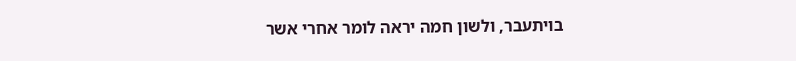בויתעבר, ולשון חמה יראה לומר אחרי אשר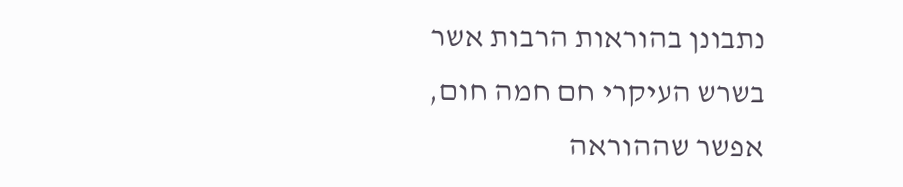נתבונן בהוראות הרבות אשר בשרש העיקרי חם חמה חום, אפשר שההוראה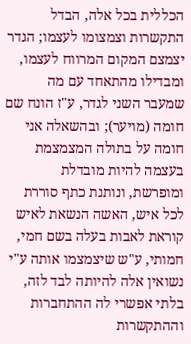הכללית בכל אלה, הבדל התקשרות וצמצומו לעצמו; הגדר יצמצם המקום המרווח לעצמו, ומבדילו מהתאחד עם מה שמעבר השני לגדר, ע"ז הונח שם חומה (מויער); ובהשאלה אני חומה על בתולה המצמצמת בעצמה להיות מובדלת ומופרשת, ונותנת כתף סוררת לכל איש, האשה הנשאת לאיש קוראת לאבות בעלה בשם חמי, חמותי, ע"ש שיצמצמו אותה ע"י נשואין אלה להיותה לבד לזה, בלתי אפשרי לה ההתחברות וההתקשרות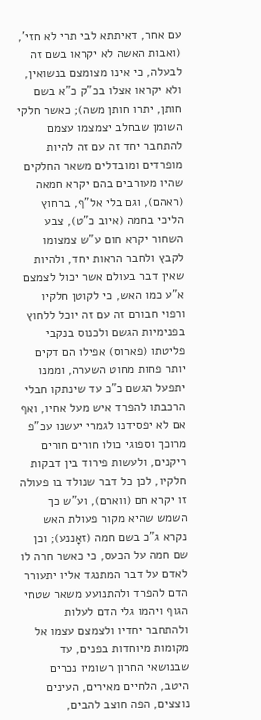עם אחר, דאיתתא לבי תרי לא חזי', (ואבות האשה לא יקראו בשם זה לבעלה, כי אינו מצומצם בנשואין, ולא יקראו אצלו בכ"ק כ"א בשם חותן, יתרו חותן משה); כאשר חלקי השומן שבחלב יצמצמו עצמם להתחבר יחד זה עם זה להיות מופרדים ומובדלים משאר החלקים שהיו מעורבים בהם יקרא חמאה (ראהם), וגם בלי אל"ף, ברחוץ הליכי בחמה (איוב כ"ט), צבע השחור יקרא חום ע"ש צמצומו לקבץ ולחבר הראות יחד, ולהיות שאין דבר בעולם אשר יכול לצמצם א"ע כמו האש, כי לקוטן חלקיו ורפוי חבורם זה עם זה יוכל ללחוץ בפנימיות הגשם ולכנוס בנקבי פליטתו (פארוס) אפילו הם דקים יותר פחות מחוט השערה, וממנו יתפעל הגשם כ"כ עד שינתקו חבלי הרכבתו להפרד איש מעל אחיו, ואף אם לא יפסידנו לגמרי יעשנו עכ"פ מרוכך וספוגי כולו חורים חורים ריקנים, ולעשות פירוד בין דבקות חלקיו, לכן כל דבר שנולד בו פעולה זו יקרא חם (ווארם), וע"ש כך השמש שהיא מקור פעולת האש נקרא ג"כ בשם חמה (זאָננע); וכן שם חמה על הכעס, כי כאשר חרה לו לאדם על דבר המתנגד אליו יתעורר הדם להפרד ולהתנועע משאר שטחי הגוף ויהמו גלי הדם לעלות ולהתחבר יחדיו ולצמצם עצמו אל מקומות מיוחדות בפנים, עד שבנושאי החרון רשומיו נכרים היטב, הלחיים מאירים, העינים נוצצים, הפה חוצב להבים,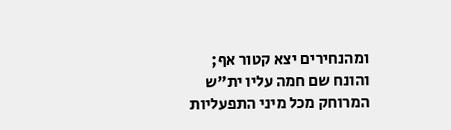ומהנחירים יצא קטור אף; והונח שם חמה עליו ית"ש המרוחק מכל מיני התפעליות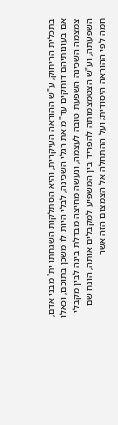בתכלית הריחוק, ע"ש ההוראה העיקרית, והיא הסתלקות השגחתו ית' מבני אדם, אם בעונותיהם דוחקים עד"מ את רגלי השכינה, לבלי היות לו משכן בתוכם, וכאלו צמצמה השכינה השפעת טובה לעצמה, ונעשה מחיצה מבדלת בינה לבין מקבלי השפעתה, וע"ש הצטמצמותה להפריד בין המשפיע למקבלים אותה, הונח שם חמה לפי ההוראה היסודית; ועל ההתחלה אל הצמצום הזה אשר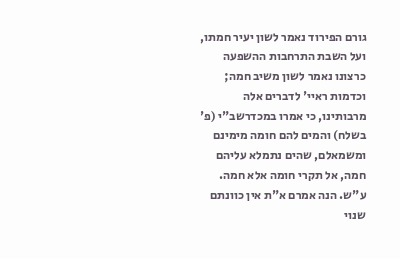גורם הפירוד נאמר לשון יעיר חמתו, ועל השבת התרחבות ההשפעה כרצונו נאמר לשון משיב חמה; וכדמות ראיי' לדברים אלה מרבותינו, כי אמרו במכדרשב"י (פ' בשלח) והמים להם חומה מימינם ומשמאלם, שהים נתמלא עליהם חמה, אל תקרי חומה אלא חמה. ע"ש. הנה אמרם א"ת אין כוונתם שנוי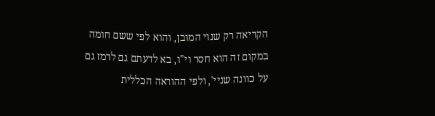הקריאה רק שנוי המובן, והוא לפי ששם חומה במקום זה הוא חסר וי"ו, בא לדעתם גם לרמז גם על כוונה שניי', ולפי ההוראה הכללית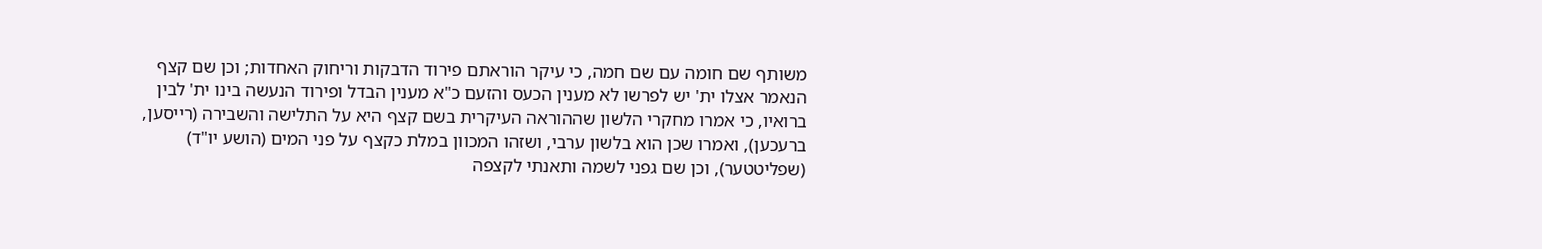משותף שם חומה עם שם חמה, כי עיקר הוראתם פירוד הדבקות וריחוק האחדות; וכן שם קצף הנאמר אצלו ית' יש לפרשו לא מענין הכעס והזעם כ"א מענין הבדל ופירוד הנעשה בינו ית' לבין ברואיו, כי אמרו מחקרי הלשון שההוראה העיקרית בשם קצף היא על התלישה והשבירה (רייסען, ברעכען), ואמרו שכן הוא בלשון ערבי, ושזהו המכוון במלת כקצף על פני המים (הושע יו"ד) (שפליטטער), וכן שם גפני לשמה ותאנתי לקצפה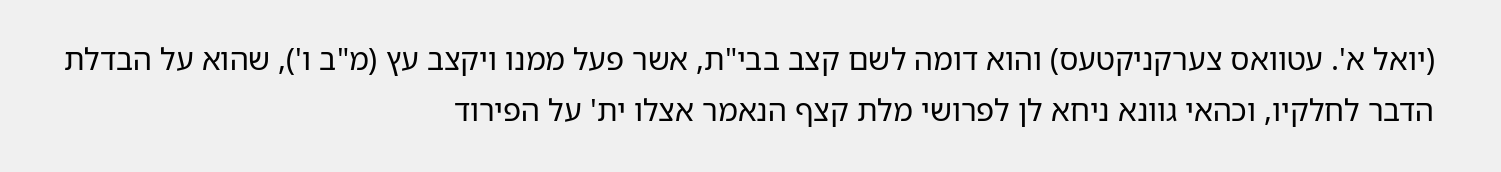(יואל א'. עטוואס צערקניקטעס) והוא דומה לשם קצב בבי"ת, אשר פעל ממנו ויקצב עץ (מ"ב ו'), שהוא על הבדלת הדבר לחלקיו, וכהאי גוונא ניחא לן לפרושי מלת קצף הנאמר אצלו ית' על הפירוד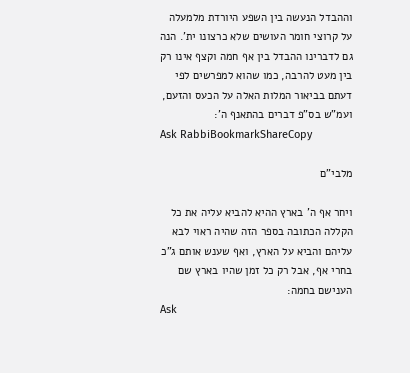וההבדל הנעשה בין השפע היורדת מלמעלה על קרוצי חומר העושים שלא כרצונו ית'. הנה גם לדברינו ההבדל בין אף חמה וקצף אינו רק בין מעט להרבה, כמו שהוא למפרשים לפי דעתם בביאור המלות האלה על הכעס והזעם, ועמ"ש בס"פ דברים בהתאנף ה':
Ask RabbiBookmarkShareCopy

מלבי"ם

ויחר אף ה' בארץ ההיא להביא עליה את כל הקללה הכתובה בספר הזה שהיה ראוי לבא עליהם והביא על הארץ, ואף שענש אותם ג"כ בחרי אף, אבל רק כל זמן שהיו בארץ שם הענישם בחמה:
Ask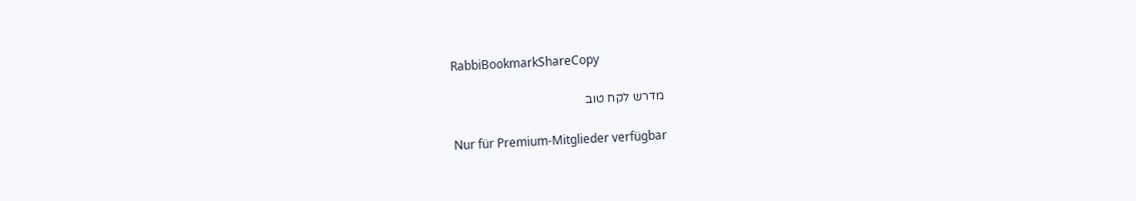RabbiBookmarkShareCopy

מדרש לקח טוב

Nur für Premium-Mitglieder verfügbar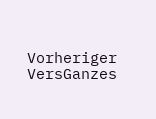Vorheriger VersGanzes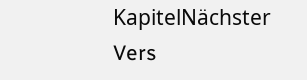KapitelNächster Vers